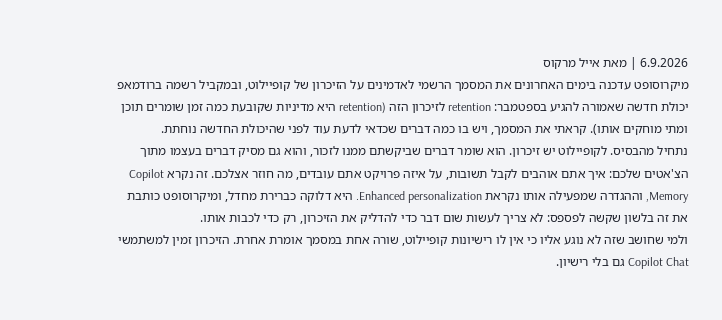6.9.2026 | מאת אייל מרקוס
מיקרוסופט עדכנה בימים האחרונים את המסמך הרשמי לאדמינים על הזיכרון של קופיילוט, ובמקביל רשמה ברודמאפ יכולת חדשה שאמורה להגיע בספטמבר: retention לזיכרון הזה (retention היא מדיניות שקובעת כמה זמן שומרים תוכן ומתי מוחקים אותו). קראתי את המסמך, ויש בו כמה דברים שכדאי לדעת עוד לפני שהיכולת החדשה נוחתת.
נתחיל מהבסיס. לקופיילוט יש זיכרון. הוא שומר דברים שביקשתם ממנו לזכור, והוא גם מסיק דברים בעצמו מתוך הצ'אטים שלכם: איך אתם אוהבים לקבל תשובות, על איזה פרויקט אתם עובדים, מה חוזר אצלכם. זה נקרא Copilot Memory, וההגדרה שמפעילה אותו נקראת Enhanced personalization. היא דלוקה כברירת מחדל, ומיקרוסופט כותבת את זה בלשון שקשה לפספס: לא צריך לעשות שום דבר כדי להדליק את הזיכרון, רק כדי לכבות אותו.
ולמי שחושב שזה לא נוגע אליו כי אין לו רישיונות קופיילוט, שורה אחת במסמך אומרת אחרת. הזיכרון זמין למשתמשי Copilot Chat גם בלי רישיון.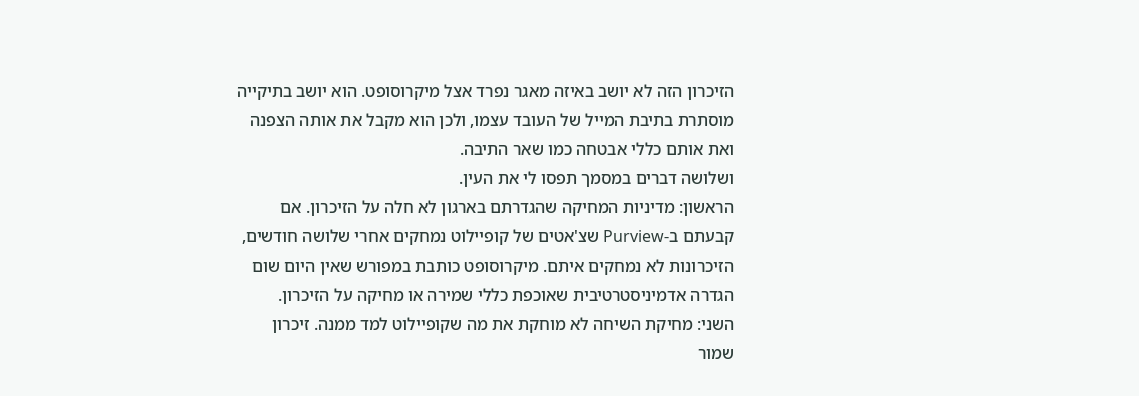הזיכרון הזה לא יושב באיזה מאגר נפרד אצל מיקרוסופט. הוא יושב בתיקייה מוסתרת בתיבת המייל של העובד עצמו, ולכן הוא מקבל את אותה הצפנה ואת אותם כללי אבטחה כמו שאר התיבה.
ושלושה דברים במסמך תפסו לי את העין.
הראשון: מדיניות המחיקה שהגדרתם בארגון לא חלה על הזיכרון. אם קבעתם ב-Purview שצ'אטים של קופיילוט נמחקים אחרי שלושה חודשים, הזיכרונות לא נמחקים איתם. מיקרוסופט כותבת במפורש שאין היום שום הגדרה אדמיניסטרטיבית שאוכפת כללי שמירה או מחיקה על הזיכרון.
השני: מחיקת השיחה לא מוחקת את מה שקופיילוט למד ממנה. זיכרון שמור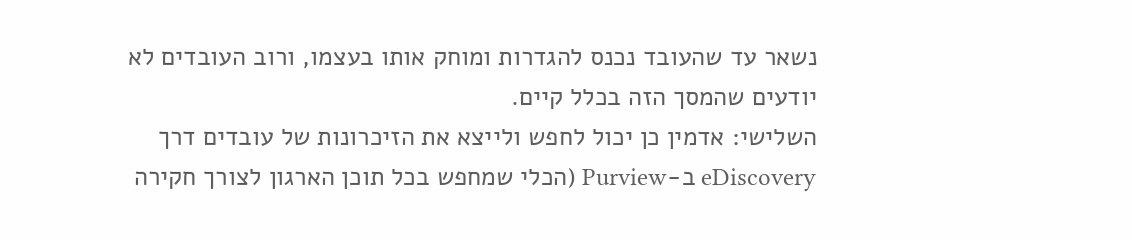נשאר עד שהעובד נכנס להגדרות ומוחק אותו בעצמו, ורוב העובדים לא יודעים שהמסך הזה בכלל קיים.
השלישי: אדמין כן יכול לחפש ולייצא את הזיכרונות של עובדים דרך eDiscovery ב-Purview (הכלי שמחפש בכל תוכן הארגון לצורך חקירה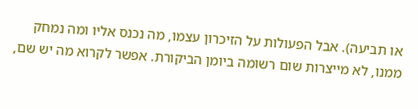או תביעה). אבל הפעולות על הזיכרון עצמו, מה נכנס אליו ומה נמחק ממנו, לא מייצרות שום רשומה ביומן הביקורת. אפשר לקרוא מה יש שם,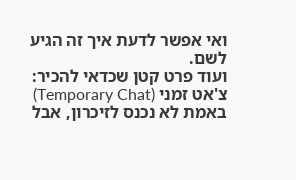ואי אפשר לדעת איך זה הגיע לשם.
ועוד פרט קטן שכדאי להכיר: צ'אט זמני (Temporary Chat) באמת לא נכנס לזיכרון, אבל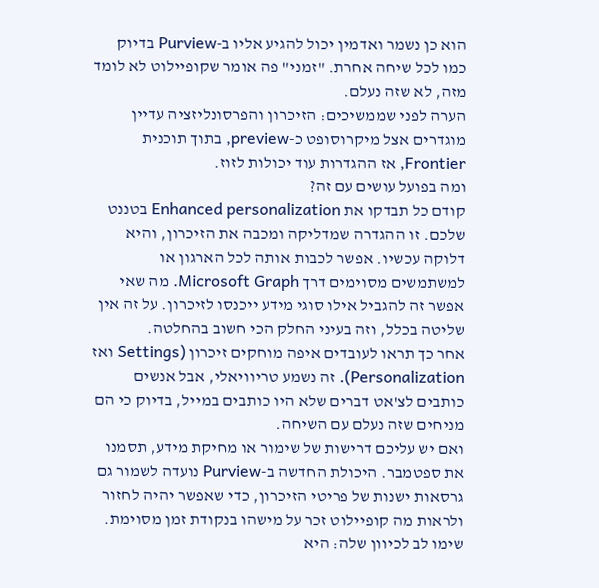הוא כן נשמר ואדמין יכול להגיע אליו ב-Purview בדיוק כמו לכל שיחה אחרת. "זמני" פה אומר שקופיילוט לא לומד מזה, לא שזה נעלם.
הערה לפני שממשיכים: הזיכרון והפרסונליזציה עדיין מוגדרים אצל מיקרוסופט כ-preview, בתוך תוכנית Frontier, אז ההגדרות עוד יכולות לזוז.
ומה בפועל עושים עם זה?
קודם כל תבדקו את Enhanced personalization בטננט שלכם. זו ההגדרה שמדליקה ומכבה את הזיכרון, והיא דלוקה עכשיו. אפשר לכבות אותה לכל הארגון או למשתמשים מסוימים דרך Microsoft Graph. מה שאי אפשר זה להגביל אילו סוגי מידע ייכנסו לזיכרון. על זה אין שליטה בכלל, וזה בעיני החלק הכי חשוב בהחלטה.
אחר כך תראו לעובדים איפה מוחקים זיכרון (Settings ואז Personalization). זה נשמע טריוויאלי, אבל אנשים כותבים לצ'אט דברים שלא היו כותבים במייל, בדיוק כי הם מניחים שזה נעלם עם השיחה.
ואם יש עליכם דרישות של שימור או מחיקת מידע, תסמנו את ספטמבר. היכולת החדשה ב-Purview נועדה לשמור גם גרסאות ישנות של פריטי הזיכרון, כדי שאפשר יהיה לחזור ולראות מה קופיילוט זכר על מישהו בנקודת זמן מסוימת. שימו לב לכיוון שלה: היא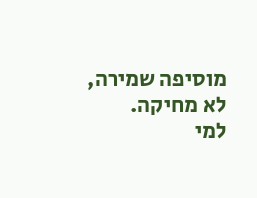מוסיפה שמירה, לא מחיקה.
למי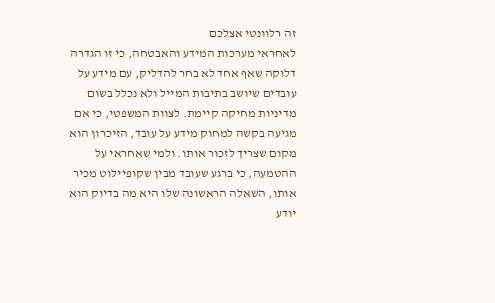זה רלוונטי אצלכם
לאחראי מערכות המידע והאבטחה, כי זו הגדרה דלוקה שאף אחד לא בחר להדליק, עם מידע על עובדים שיושב בתיבות המייל ולא נכלל בשום מדיניות מחיקה קיימת. לצוות המשפטי, כי אם מגיעה בקשה למחוק מידע על עובד, הזיכרון הוא מקום שצריך לזכור אותו. ולמי שאחראי על ההטמעה, כי ברגע שעובד מבין שקופיילוט מכיר אותו, השאלה הראשונה שלו היא מה בדיוק הוא יודע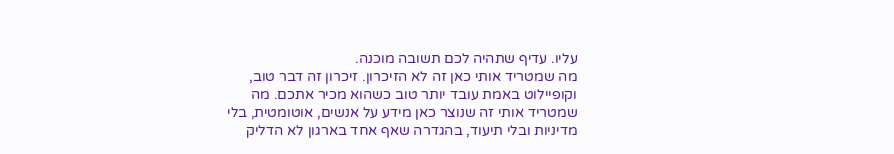עליו. עדיף שתהיה לכם תשובה מוכנה.
מה שמטריד אותי כאן זה לא הזיכרון. זיכרון זה דבר טוב, וקופיילוט באמת עובד יותר טוב כשהוא מכיר אתכם. מה שמטריד אותי זה שנוצר כאן מידע על אנשים, אוטומטית, בלי מדיניות ובלי תיעוד, בהגדרה שאף אחד בארגון לא הדליק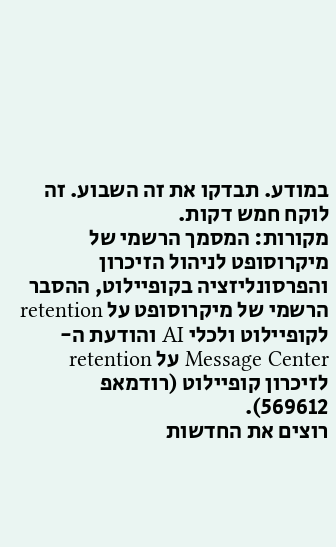במודע. תבדקו את זה השבוע. זה לוקח חמש דקות.
מקורות: המסמך הרשמי של מיקרוסופט לניהול הזיכרון והפרסונליזציה בקופיילוט, ההסבר הרשמי של מיקרוסופט על retention לקופיילוט ולכלי AI והודעת ה-Message Center על retention לזיכרון קופיילוט (רודמאפ 569612).
רוצים את החדשות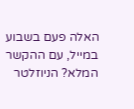האלה פעם בשבוע במייל, עם ההקשר המלא? הניוזלטר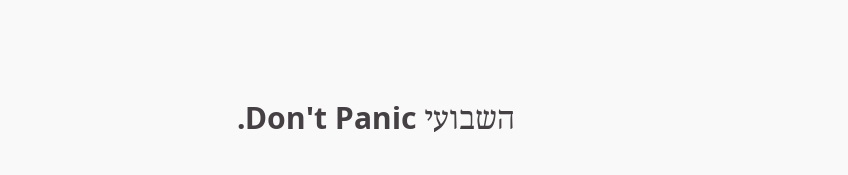השבועי Don't Panic.